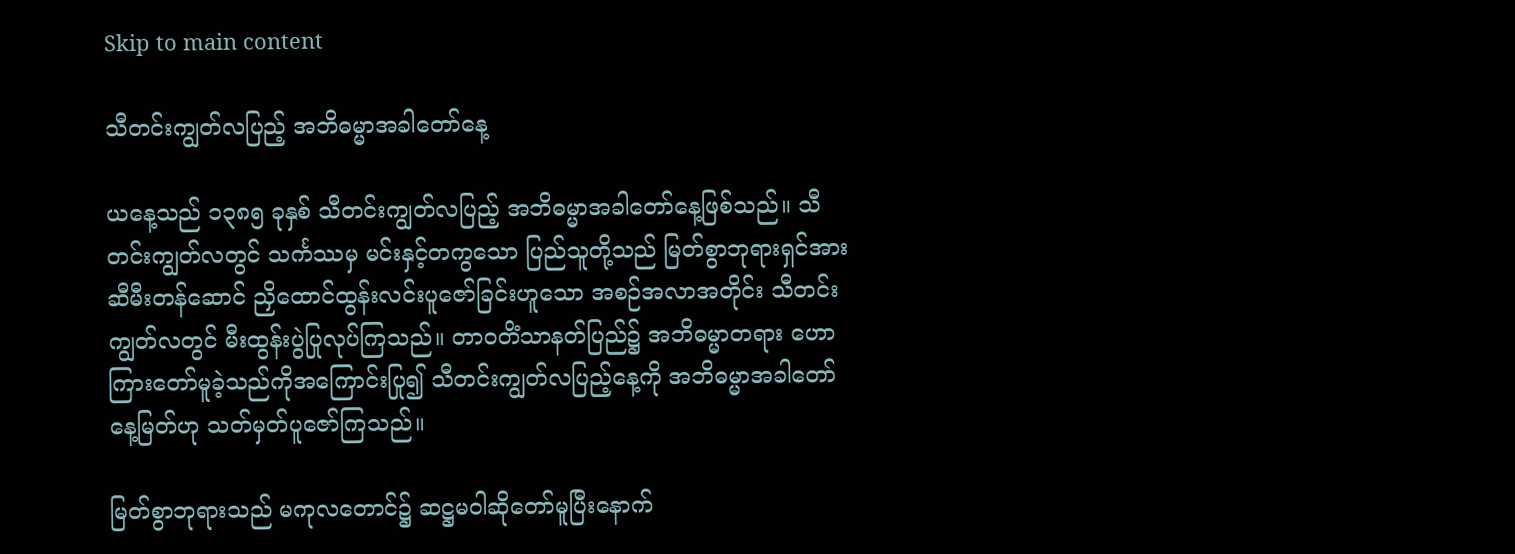Skip to main content

သီတင်းကျွတ်လပြည့် အဘိဓမ္မာအခါတော်နေ့

ယနေ့သည် ၁၃၈၅ ခုနှစ် သီတင်းကျွတ်လပြည့် အဘိဓမ္မာအခါတော်နေ့ဖြစ်သည်။ သီတင်းကျွတ်လတွင် သင်္ကဿမှ မင်းနှင့်တကွသော ပြည်သူတို့သည် မြတ်စွာဘုရားရှင်အား ဆီမီးတန်ဆောင် ညှိထောင်ထွန်းလင်းပူဇော်ခြင်းဟူသော အစဉ်အလာအတိုင်း သီတင်းကျွတ်လတွင် မီးထွန်းပွဲပြုလုပ်ကြသည်။ တာဝတိံသာနတ်ပြည်၌ အဘိဓမ္မာတရား ဟောကြားတော်မူခဲ့သည်ကိုအကြောင်းပြု၍ သီတင်းကျွတ်လပြည့်နေ့ကို အဘိဓမ္မာအခါတော်နေ့မြတ်ဟု သတ်မှတ်ပူဇော်ကြသည်။

မြတ်စွာဘုရားသည် မကုလတောင်၌ ဆဋ္ဌမဝါဆိုတော်မူပြီးနောက်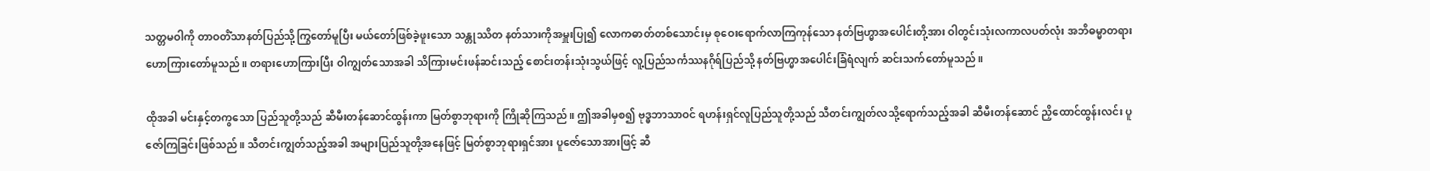သတ္တမဝါကို တာဝတိံသာနတ်ပြည်သို့ကြွတော်မူပြီး မယ်တော်ဖြစ်ခဲ့ဖူးသော သန္တုဿိတ နတ်သားကိုအမှူးပြု၍ လောကဓာတ်တစ်သောင်းမှ စုဝေးရောက်လာကြကုန်သော နတ်ဗြဟ္မာအပေါင်းတို့အား ဝါတွင်းသုံးလကာလပတ်လုံး အဘိဓမ္မာတရား ဟောကြားတော်မူသည်။ တရားဟောကြားပြီး ဝါကျွတ်သောအခါ သိကြားမင်းဖန်ဆင်းသည့် စောင်းတန်းသုံးသွယ်ဖြင့် လူ့ပြည်သင်္ကဿနဂိုရ်ပြည်သို့ နတ်ဗြဟ္မာအပေါင်းခြံရံလျက် ဆင်းသက်တော်မူသည်။

ထိုအခါ မင်းနှင့်တကွသော ပြည်သူတို့သည် ဆီမီးတန်ဆောင်ထွန်းကာ မြတ်စွာဘုရားကို ကြိုဆိုကြသည်။ ဤအခါမှစ၍ ဗုဒ္ဓဘာသာဝင် ရဟန်းရှင်လူပြည်သူတို့သည် သီတင်းကျွတ်လသို့ရောက်သည့်အခါ ဆီမီးတန်ဆောင် ညှိထောင်ထွန်းလင်း ပူဇော်ကြခြင်းဖြစ်သည်။ သီတင်းကျွတ်သည့်အခါ အများပြည်သူတို့အနေဖြင့် မြတ်စွာဘုရားရှင်အား ပူဇော်သောအားဖြင့် ဆီ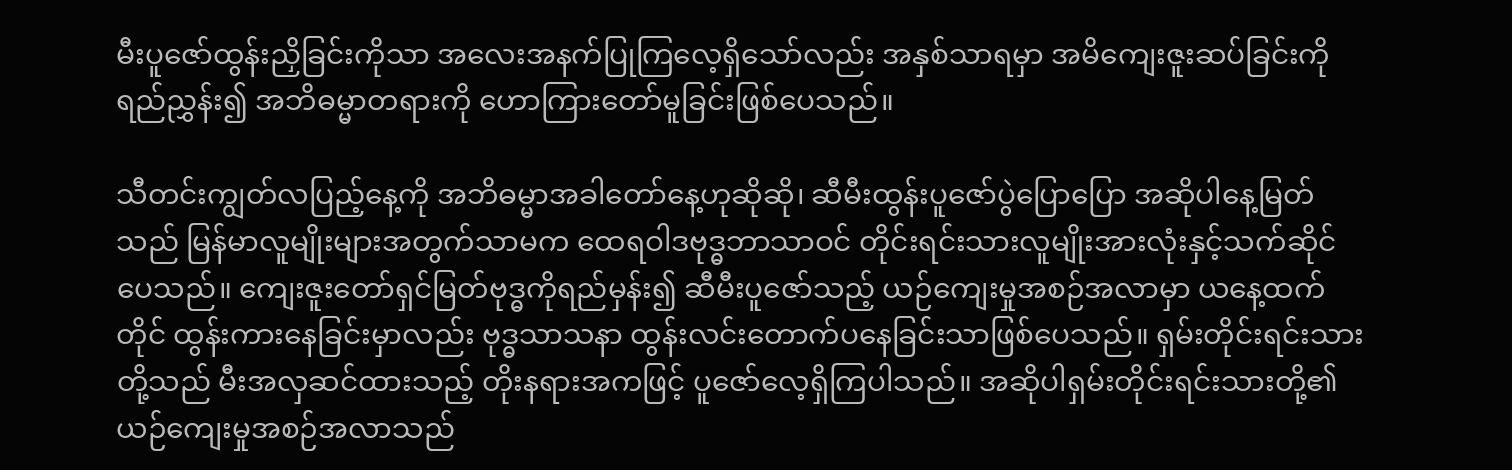မီးပူဇော်ထွန်းညှိခြင်းကိုသာ အလေးအနက်ပြုကြလေ့ရှိသော်လည်း အနှစ်သာရမှာ အမိကျေးဇူးဆပ်ခြင်းကိုရည်ညွှန်း၍ အဘိဓမ္မာတရားကို ဟောကြားတော်မူခြင်းဖြစ်ပေသည်။

သီတင်းကျွတ်လပြည့်နေ့ကို အဘိဓမ္မာအခါတော်နေ့ဟုဆိုဆို၊ ဆီမီးထွန်းပူဇော်ပွဲပြောပြော အဆိုပါနေ့မြတ်သည် မြန်မာလူမျိုးများအတွက်သာမက ထေရဝါဒဗုဒ္ဓဘာသာဝင် တိုင်းရင်းသားလူမျိုးအားလုံးနှင့်သက်ဆိုင်ပေသည်။ ကျေးဇူးတော်ရှင်မြတ်ဗုဒ္ဓကိုရည်မှန်း၍ ဆီမီးပူဇော်သည့် ယဉ်ကျေးမှုအစဉ်အလာမှာ ယနေ့ထက်တိုင် ထွန်းကားနေခြင်းမှာလည်း ဗုဒ္ဓသာသနာ ထွန်းလင်းတောက်ပနေခြင်းသာဖြစ်ပေသည်။ ရှမ်းတိုင်းရင်းသားတို့သည် မီးအလှဆင်ထားသည့် တိုးနရားအကဖြင့် ပူဇော်လေ့ရှိကြပါသည်။ အဆိုပါရှမ်းတိုင်းရင်းသားတို့၏ ယဉ်ကျေးမှုအစဉ်အလာသည်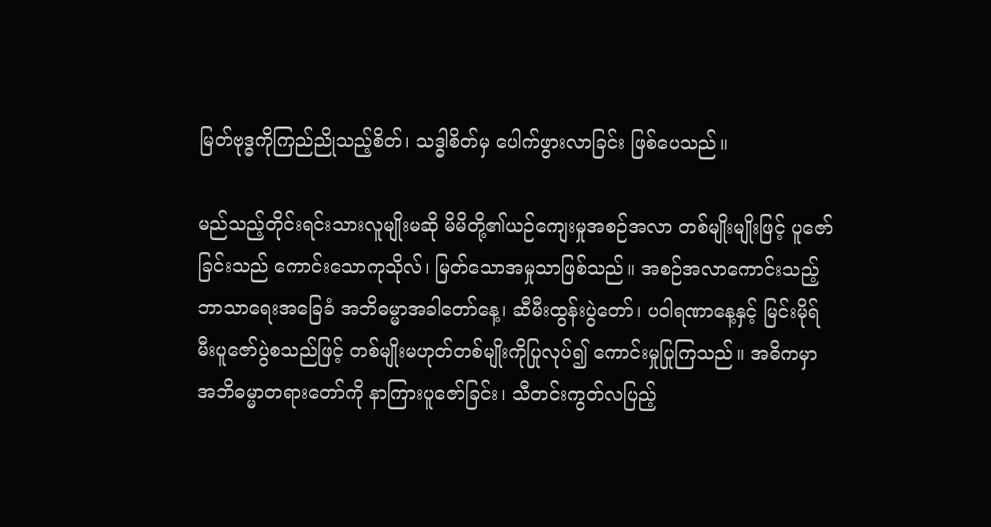မြတ်ဗုဒ္ဓကိုကြည်ညိုသည့်စိတ်၊ သဒ္ဓါစိတ်မှ ပေါက်ဖွားလာခြင်း ဖြစ်ပေသည်။

မည်သည့်တိုင်းရင်းသားလူမျိုးမဆို မိမိတို့၏ယဉ်ကျေးမှုအစဉ်အလာ တစ်မျိုးမျိုးဖြင့် ပူဇော်ခြင်းသည် ကောင်းသောကုသိုလ်၊ မြတ်သောအမှုသာဖြစ်သည်။ အစဉ်အလာကောင်းသည့် ဘာသာရေးအခြေခံ အဘိဓမ္မာအခါတော်နေ့၊ ဆီမီးထွန်းပွဲတော်၊ ပဝါရဏာနေ့နှင့် မြင်းမိုရ်မီးပူဇော်ပွဲစသည်ဖြင့် တစ်မျိုးမဟုတ်တစ်မျိုးကိုပြုလုပ်၍ ကောင်းမှုပြုကြသည်။ အဓိကမှာ အဘိဓမ္မာတရားတော်ကို နာကြားပူဇော်ခြင်း၊ သီတင်းကွတ်လပြည့်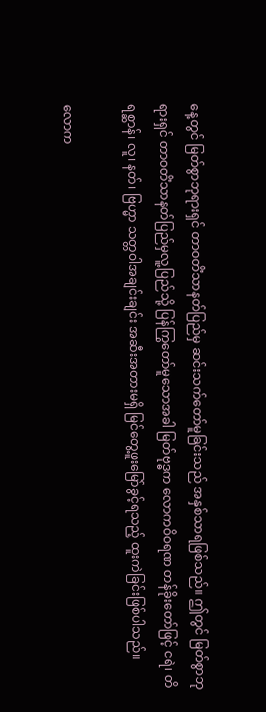နေ့တွင် မြတ်စွာဘုရားရှင် တာဝတိံသာနတ်ပြည်မှ ဆင်းသက်တော်မူခြင်းသည် အနှစ်သာရဖြစ်သည်။ ဤတွင် မြတ်စွာဘုရားရှင် တာဝတိံသာနတ်ပြည်မှလူ့ပြည်သို့ ပြန်ကြွတော်မူသောအခါ မြတ်ဗုဒ္ဓက လောကဝိဝရဏ တန်ခိုးတော်ဖြင့် ငရဲ၊ တိရစ္ဆာန်၊ လူ၊ နတ်၊ ဗြဟ္မာ သတ္တဝါအချင်းချင်း အဆီးအတားမရှိ မြင်တွေ့ဖူးမြော်ခွင့်ရသည့် ထူးကဲခြင်းဖြစ်ပါသည်။

လောက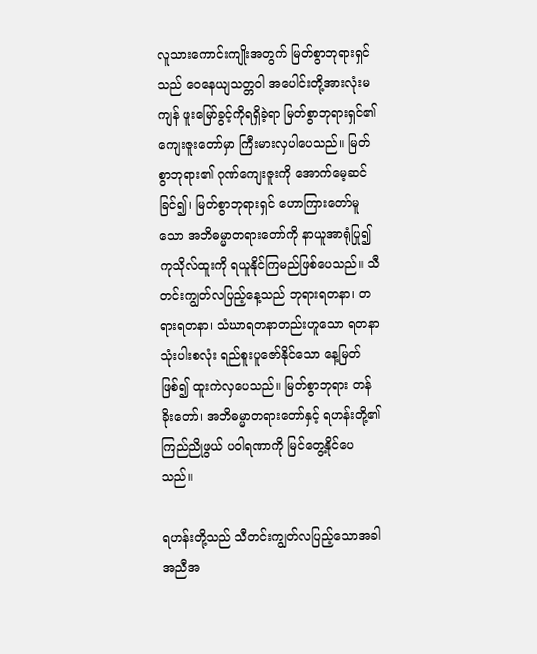လူသားကောင်းကျိုးအတွက် မြတ်စွာဘုရားရှင်သည် ဝေနေယျသတ္တဝါ အပေါင်းတို့အားလုံးမကျန် ဖူးမြော်ခွင့်ကိုရရှိခဲ့ရာ မြတ်စွာဘုရားရှင်၏ ကျေးဇူးတော်မှာ ကြီးမားလှပါပေသည်။ မြတ်စွာဘုရား၏ ဂုဏ်ကျေးဇူးကို အောက်မေ့ဆင်ခြင်၍၊ မြတ်စွာဘုရားရှင် ဟောကြားတော်မူသော အဘိဓမ္မာတရားတော်ကို နာယူအာရုံပြု၍ ကုသိုလ်ထူးကို ရယူနိုင်ကြမည်ဖြစ်ပေသည်။ သီတင်းကျွတ်လပြည့်နေ့သည် ဘုရားရတနာ၊ တရားရတနာ၊ သံဃာရတနာတည်းဟူသော ရတနာသုံးပါးစလုံး ရည်စူးပူဇော်နိုင်သော နေ့မြတ်ဖြစ်၍ ထူးကဲလှပေသည်။ မြတ်စွာဘုရား တန်ခိုးတော်၊ အဘိဓမ္မာတရားတော်နှင့် ရဟန်းတို့၏ ကြည်ညိုဖွယ် ပဝါရဏာကို မြင်တွေ့နိုင်ပေသည်။

ရဟန်းတို့သည် သီတင်းကျွတ်လပြည့်သောအခါ အညီအ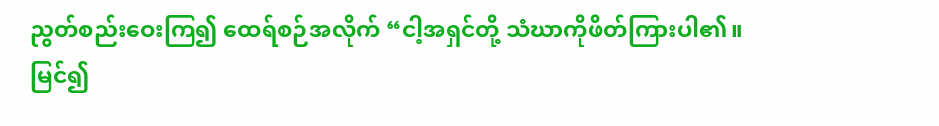ညွတ်စည်းဝေးကြ၍ ထေရ်စဉ်အလိုက် “ငါ့အရှင်တို့ သံဃာကိုဖိတ်ကြားပါ၏။ မြင်၍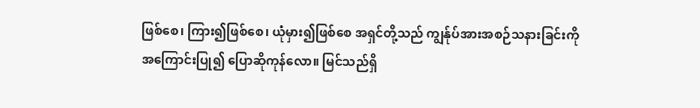ဖြစ်စေ၊ ကြား၍ဖြစ်စေ၊ ယုံမှား၍ဖြစ်စေ အရှင်တို့သည် ကျွန်ုပ်အားအစဉ်သနားခြင်းကို အကြောင်းပြု၍ ပြောဆိုကုန်လော။ မြင်သည်ရှိ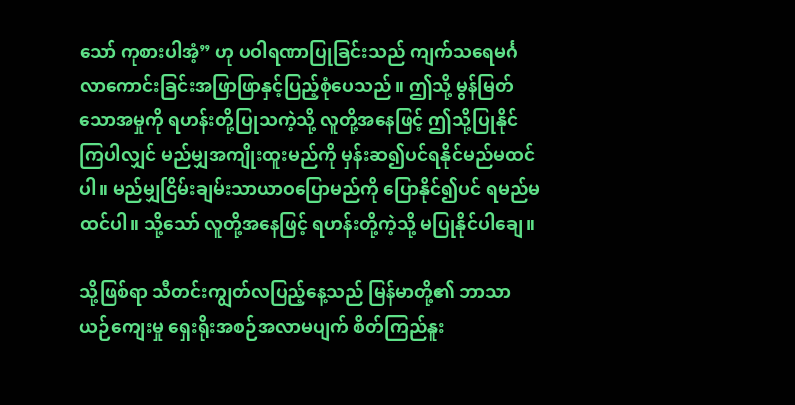သော် ကုစားပါအံ့” ဟု ပဝါရဏာပြုခြင်းသည် ကျက်သရေမင်္ဂလာကောင်းခြင်းအဖြာဖြာနှင့်ပြည့်စုံပေသည်။ ဤသို့ မွန်မြတ်သောအမှုကို ရဟန်းတို့ပြုသကဲ့သို့ လူတို့အနေဖြင့် ဤသို့ပြုနိုင်ကြပါလျှင် မည်မျှအကျိုးထူးမည်ကို မှန်းဆ၍ပင်ရနိုင်မည်မထင်ပါ။ မည်မျှငြိမ်းချမ်းသာယာဝပြောမည်ကို ပြောနိုင်၍ပင် ရမည်မထင်ပါ။ သို့သော် လူတို့အနေဖြင့် ရဟန်းတို့ကဲ့သို့ မပြုနိုင်ပါချေ။

သို့ဖြစ်ရာ သီတင်းကျွတ်လပြည့်နေ့သည် မြန်မာတို့၏ ဘာသာယဉ်ကျေးမှု ရှေးရိုးအစဉ်အလာမပျက် စိတ်ကြည်နူး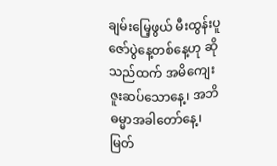ချမ်းမြေ့ဖွယ် မီးထွန်းပူဇော်ပွဲနေ့တစ်နေ့ဟု ဆိုသည်ထက် အမိကျေးဇူးဆပ်သောနေ့၊ အဘိဓမ္မာအခါတော်နေ့၊ မြတ်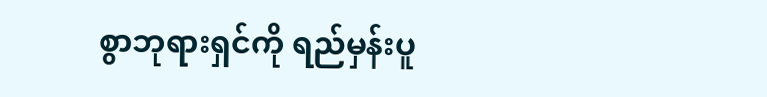စွာဘုရားရှင်ကို ရည်မှန်းပူ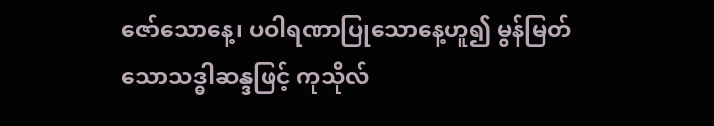ဇော်သောနေ့၊ ပဝါရဏာပြုသောနေ့ဟူ၍ မွန်မြတ်သောသဒ္ဓါဆန္ဒဖြင့် ကုသိုလ်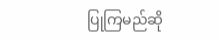ပြုကြမည်ဆို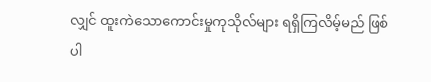လျှင် ထူးကဲသောကောင်းမှုကုသိုလ်များ ရရှိကြလိမ့်မည် ဖြစ်ပါ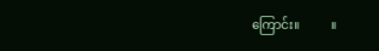ကြောင်း။          ။